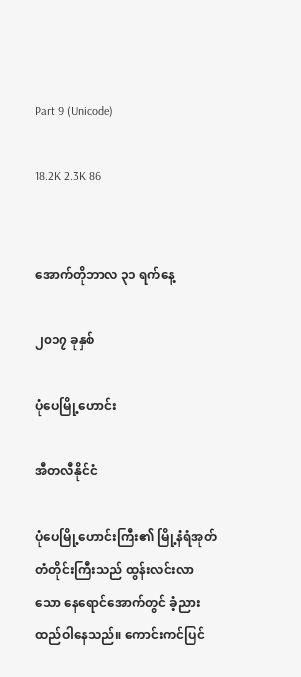Part 9 (Unicode)

18.2K 2.3K 86


အောက်တိုဘာလ ၃၁ ရက်နေ့

၂၀၁၇ ခုနှစ်

ပုံပေမြို့ဟောင်း

အီတလီနိုင်ငံ

ပုံပေမြို့ဟောင်းကြီး၏ မြို့နံရံအုတ်တံတိုင်းကြီးသည် ထွန်းလင်းလာသော နေရောင်အောက်တွင် ခံ့ညားထည်ဝါနေသည်။ ကောင်းကင်ပြင်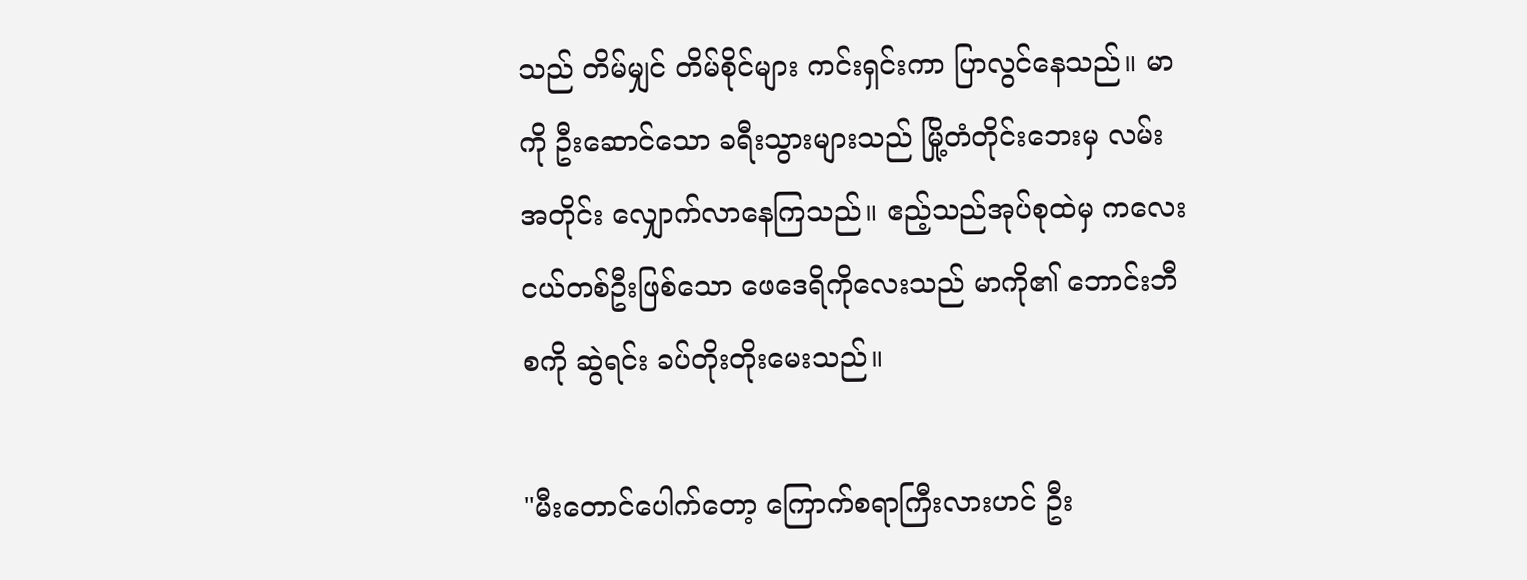သည် တိမ်မျှင် တိမ်စိုင်များ ကင်းရှင်းကာ ပြာလွင်နေသည်။ မာကို ဦးဆောင်သော ခရီးသွားများသည် မြို့တံတိုင်းဘေးမှ လမ်းအတိုင်း လျှောက်လာနေကြသည်။ ဧည့်သည်အုပ်စုထဲမှ ကလေးငယ်တစ်ဦးဖြစ်သော ဖေဒေရိကိုလေးသည် မာကို၏ ဘောင်းဘီစကို ဆွဲရင်း ခပ်တိုးတိုးမေးသည်။

"မီးတောင်ပေါက်တော့ ကြောက်စရာကြီးလားဟင် ဦး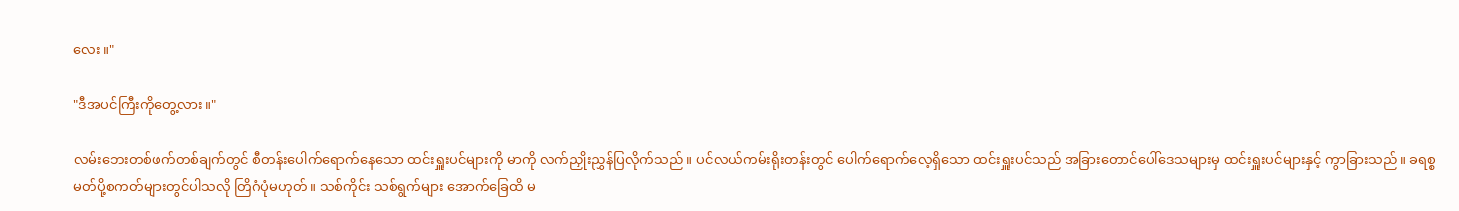လေး။"

"ဒီအပင်ကြီးကိုတွေ့လား။"

လမ်းဘေးတစ်ဖက်တစ်ချက်တွင် စီတန်းပေါက်ရောက်နေသော ထင်းရှူးပင်များကို မာကို လက်ညှိုးညွှန်ပြလိုက်သည်။ ပင်လယ်ကမ်းရိုးတန်းတွင် ပေါက်ရောက်လေ့ရှိသော ထင်းရှူးပင်သည် အခြားတောင်ပေါ်ဒေသများမှ ထင်းရှူးပင်များနှင့် ကွာခြားသည်။ ခရစ္စမတ်ပို့စကတ်များတွင်ပါသလို တြိဂံပုံမဟုတ်။ သစ်ကိုင်း သစ်ရွက်များ အောက်ခြေထိ မ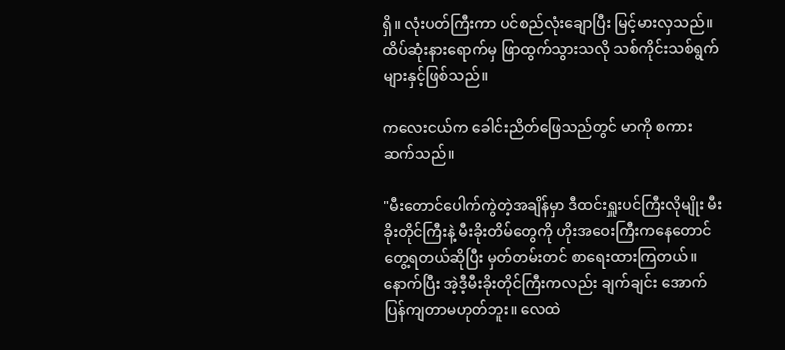ရှိ။ လုံးပတ်ကြီးကာ ပင်စည်လုံးချောပြီး မြင့်မားလှသည်။ ထိပ်ဆုံးနားရောက်မှ ဖြာထွက်သွားသလို သစ်ကိုင်းသစ်ရွက်များနှင့်ဖြစ်သည်။

ကလေးငယ်က ခေါင်းညိတ်ဖြေသည်တွင် မာကို စကားဆက်သည်။

"မီးတောင်ပေါက်ကွဲတဲ့အချိန်မှာ ဒီထင်းရှူးပင်ကြီးလိုမျိုး မီးခိုးတိုင်ကြီးနဲ့ မီးခိုးတိမ်တွေကို ဟိုးအဝေးကြီးကနေတောင် တွေ့ရတယ်ဆိုပြီး မှတ်တမ်းတင် စာရေးထားကြတယ်။ နောက်ပြီး အဲ့ဒီ့မီးခိုးတိုင်ကြီးကလည်း ချက်ချင်း အောက်ပြန်ကျတာမဟုတ်ဘူး။ လေထဲ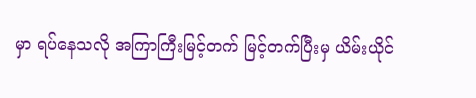မှာ ရပ်နေသလို အကြာကြီးမြင့်တက် မြင့်တက်ပြီးမှ ယိမ်းယိုင်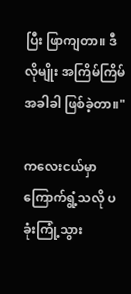ပြီး ဖြာကျတာ။ ဒီလိုမျိုး အကြိမ်ကြိမ် အခါခါ ဖြစ်ခဲ့တာ။"

ကလေးငယ်မှာ ကြောက်ရွံ့သလို ပခုံးကြုံ့သွား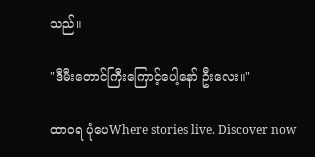သည်။

"ဒီမီးတောင်ကြီးကြောင့်ပေါ့နော် ဦးလေး။"

ထာ၀ရ ပုံပေWhere stories live. Discover now